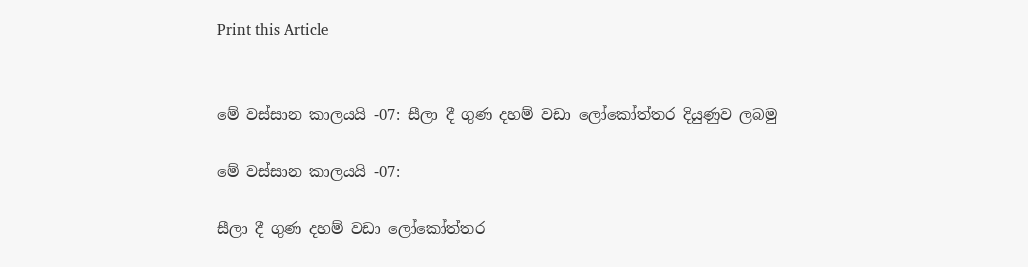Print this Article


මේ වස්සාන කාලයයි -07: සීලා දී ගුණ දහම් වඩා ලෝකෝත්තර දියුණුව ලබමු

මේ වස්සාන කාලයයි -07:

සීලා දී ගුණ දහම් වඩා ලෝකෝත්තර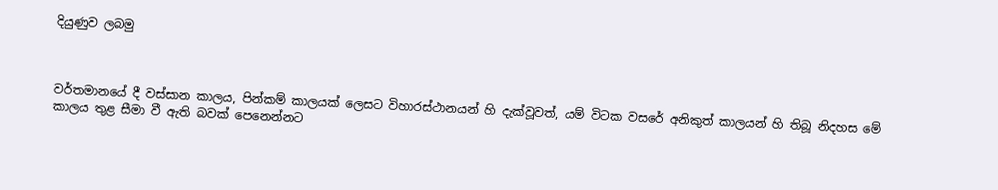දියුණුව ලබමු



වර්තමානයේ දී වස්සාන කාලය, පින්කම් කාලයක් ලෙසට විහාරස්ථානයන් හි දැක්වූවත්, යම් විටක වසරේ අනිකුත් කාලයන් හි තිබූ නිදහස මේ කාලය තුළ සීමා වී ඇති බවක් පෙනෙන්නට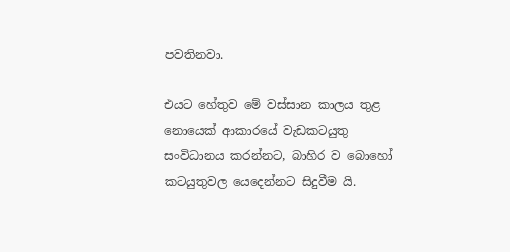පවතිනවා.

එයට හේතුව මේ වස්සාන කාලය තුළ නොයෙක් ආකාරයේ වැඩකටයුතු සංවිධානය කරන්නට, බාහිර ව බොහෝ කටයුතුවල යෙදෙන්නට සිදුවීම යි.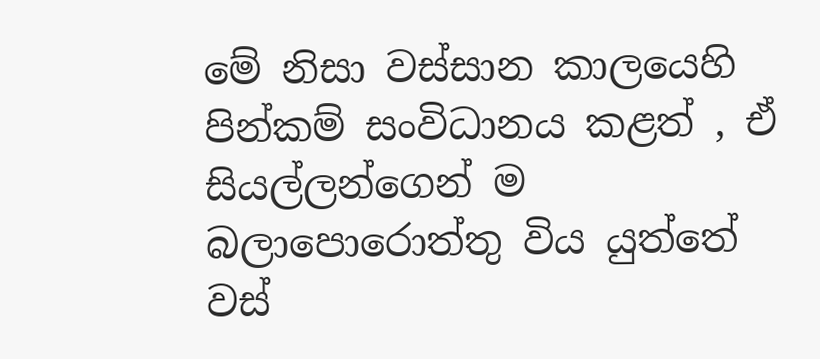මේ නිසා වස්සාන කාලයෙහි පින්කම් සංවිධානය කළත් , ඒ සියල්ලන්ගෙන් ම බලාපොරොත්තු විය යුත්තේ වස්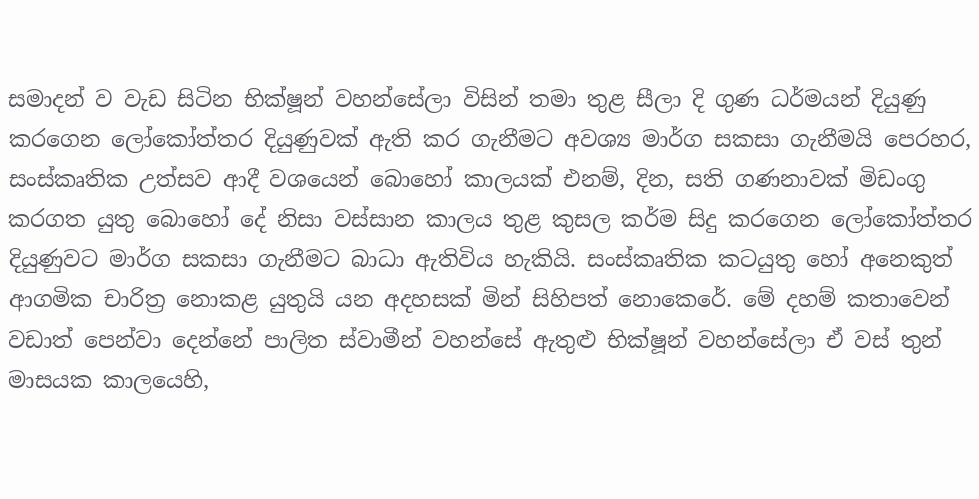සමාදන් ව වැඩ සිටින භික්ෂූන් වහන්සේලා විසින් තමා තුළ සීලා දි ගුණ ධර්මයන් දියුණු කරගෙන ලෝකෝත්තර දියුණුවක් ඇති කර ගැනීමට අවශ්‍ය මාර්ග සකසා ගැනීමයි පෙරහර, සංස්කෘතික උත්සව ආදී වශයෙන් බොහෝ කාලයක් එනම්, දින, සති ගණනාවක් මිඩංගු කරගත යුතු බොහෝ දේ නිසා වස්සාන කාලය තුළ කුසල කර්ම සිදු කරගෙන ලෝකෝත්තර දියුණුවට මාර්ග සකසා ගැනීමට බාධා ඇතිවිය හැකියි. සංස්කෘතික කටයුතු හෝ අනෙකුත් ආගමික චාරිත්‍ර නොකළ යුතුයි යන අදහසක් මින් සිහිපත් නොකෙරේ. මේ දහම් කතාවෙන් වඩාත් පෙන්වා දෙන්නේ පාලිත ස්වාමීන් වහන්සේ ඇතුළු භික්ෂූන් වහන්සේලා ඒ වස් තුන් මාසයක කාලයෙහි,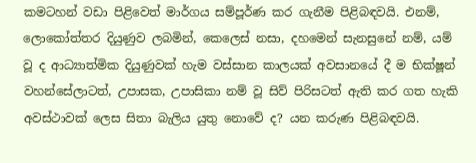කමටහන් වඩා පිළිවෙත් මාර්ගය සම්පූර්ණ කර ගැනීම පිළිබඳවයි. එනම්, ලොකෝත්තර දියුණුව ලබමින්, කෙලෙස් නසා, දහමෙන් සැනසුනේ නම්, යම් වූ ද ආධ්‍යාත්මික දියුණුවක් හැම වස්සාන කාලයක් අවසානයේ දී ම භික්ෂූන් වහන්සේලාටත්, උපාසක, උපාසිකා නම් වූ සිව් පිරිසටත් ඇති කර ගත හැකි අවස්ථාවක් ලෙස සිතා බැලිය යුතු නොවේ ද? යන කරුණ පිළිබඳවයි.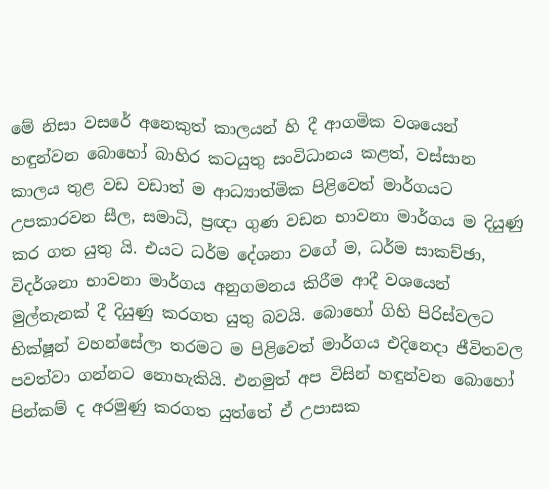මේ නිසා වසරේ අනෙකුත් කාලයන් හි දී ආගමික වශයෙන් හඳුන්වන බොහෝ බාහිර කටයුතු සංවිධානය කළත්, වස්සාන කාලය තුළ වඩ වඩාත් ම ආධ්‍යාත්මික පිළිවෙත් මාර්ගයට උපකාරවන සීල, සමාධි, ප්‍රඥා ගුණ වඩන භාවනා මාර්ගය ම දියුණු කර ගත යුතු යි. එයට ධර්ම දේශනා වගේ ම, ධර්ම සාකච්ඡා, විදර්ශනා භාවනා මාර්ගය අනුගමනය කිරීම ආදී වශයෙන් මුල්තැනක් දී දියුණු කරගත යුතු බවයි. බොහෝ ගිහි පිරිස්වලට භික්ෂූන් වහන්සේලා තරමට ම පිළිවෙත් මාර්ගය එදිනෙදා ජීවිතවල පවත්වා ගන්නට නොහැකියි. එනමුත් අප විසින් හඳුන්වන බොහෝ පින්කම් ද අරමුණු කරගත යුත්තේ ඒ උපාසක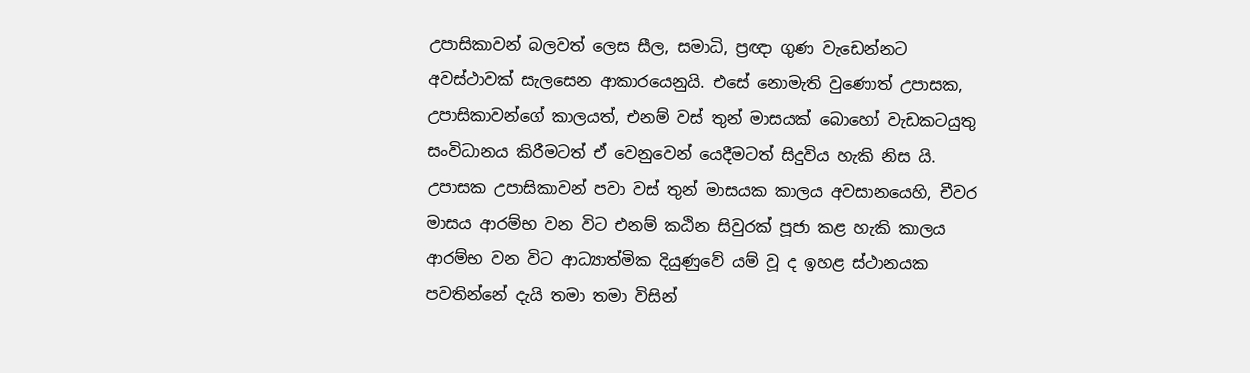උපාසිකාවන් බලවත් ලෙස සීල, සමාධි, ප්‍රඥා ගුණ වැඩෙන්නට අවස්ථාවක් සැලසෙන ආකාරයෙනුයි. එසේ නොමැති වුණොත් උපාසක, උපාසිකාවන්ගේ කාලයත්, එනම් වස් තුන් මාසයක් බොහෝ වැඩකටයුතු සංවිධානය කිරීමටත් ඒ වෙනුවෙන් යෙදීමටත් සිදුවිය හැකි නිස යි. උපාසක උපාසිකාවන් පවා වස් තුන් මාසයක කාලය අවසානයෙහි, චීවර මාසය ආරම්භ වන විට එනම් කඨින සිවුරක් පූජා කළ හැකි කාලය ආරම්භ වන විට ආධ්‍යාත්මික දියුණුවේ යම් වූ ද ඉහළ ස්ථානයක පවතින්නේ දැයි තමා තමා විසින්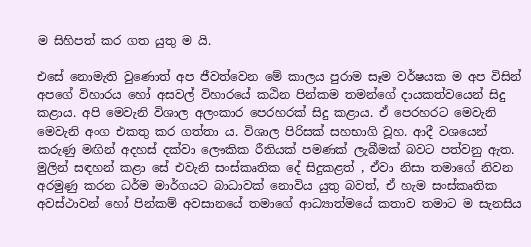ම සිහිපත් කර ගත යුතු ම යි.

එසේ නොමැති වුණොත් අප ජීවත්වෙන මේ කාලය පුරාම සෑම වර්ෂයක ම අප විසින් අපගේ විහාරය හෝ අසවල් විහාරයේ කඨින පින්කම තමන්ගේ දායකත්වයෙන් සිදු කළාය. අපි මෙවැනි විශාල අලංකාර පෙරහරක් සිදු කළාය. ඒ පෙරහරට මෙවැනි මෙවැනි අංග එකතු කර ගත්තා ය. විශාල පිරිසක් සහභාගි වූහ. ආදී වශයෙන් කරුණු මඟින් අදහස් දක්වා ලෞකික රීතියක් පමණක් ලැබීමක් බවට පත්වනු ඇත. මුලින් සඳහන් කළා සේ එවැනි සංස්කෘතික දේ සිදුකළත් , ඒවා නිසා තමාගේ නිවන අරමුණු කරන ධර්ම මාර්ගයට බාධාවක් නොවිය යුතු බවත්, ඒ හැම සංස්කෘතික අවස්ථාවන් හෝ පින්කම් අවසානයේ තමාගේ ආධ්‍යාත්මයේ කතාව තමාට ම සැනසිය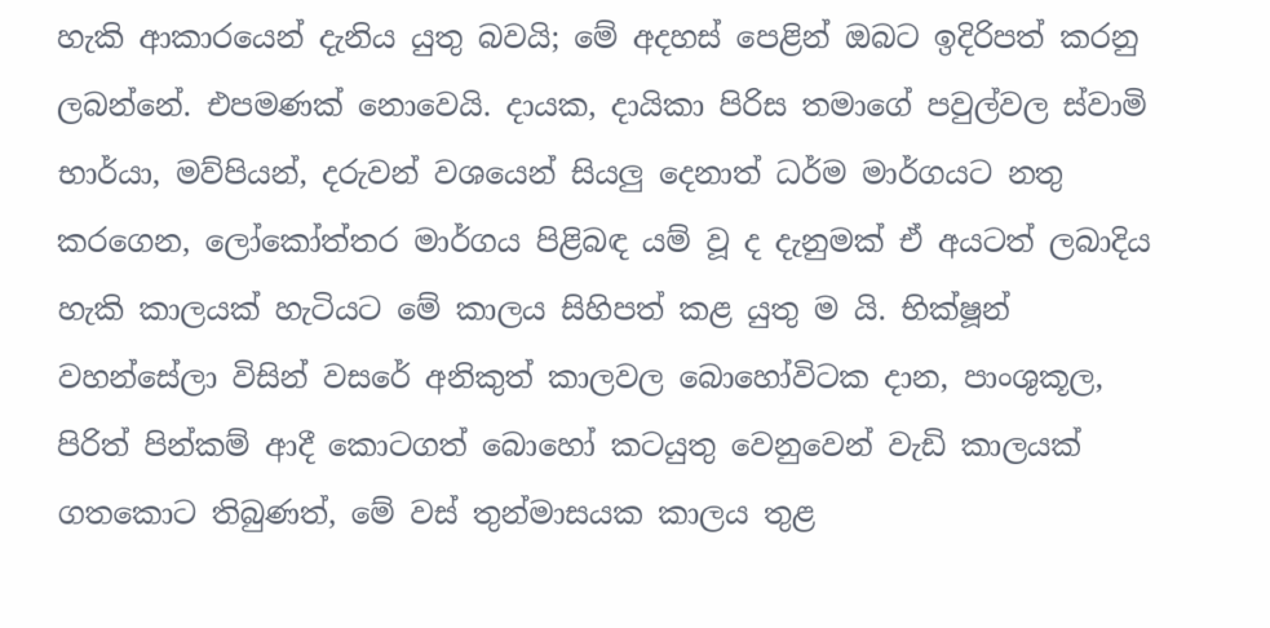හැකි ආකාරයෙන් දැනිය යුතු බවයි; මේ අදහස් පෙළින් ඔබට ඉදිරිපත් කරනු ලබන්නේ. එපමණක් නොවෙයි. දායක, දායිකා පිරිස තමාගේ පවුල්වල ස්වාමි භාර්යා, මව්පියන්, දරුවන් වශයෙන් සියලු දෙනාත් ධර්ම මාර්ගයට නතු කරගෙන, ලෝකෝත්තර මාර්ගය පිළිබඳ යම් වූ ද දැනුමක් ඒ අයටත් ලබාදිය හැකි කාලයක් හැටියට මේ කාලය සිහිපත් කළ යුතු ම යි. භික්ෂූන් වහන්සේලා විසින් වසරේ අනිකුත් කාලවල බොහෝවිටක දාන, පාංශුකූල, පිරිත් පින්කම් ආදී කොටගත් බොහෝ කටයුතු වෙනුවෙන් වැඩි කාලයක් ගතකොට තිබුණත්, මේ වස් තුන්මාසයක කාලය තුළ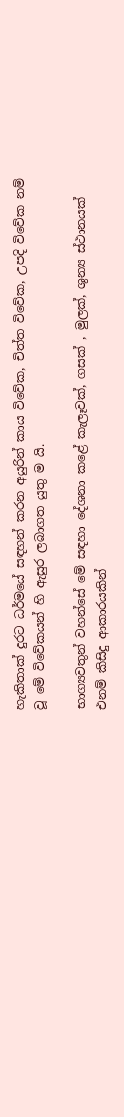හැකිතාක් දුරට ධර්මයේ සඳහන් කරන අයුරින් කාය විවේක, චිත්ත විවේක, උපදි විවේක නම් වූ මේ විවේකයන් හි ඇසුර ලබාගත යුතු ම යි.

භාග්‍යවතුන් වහන්සේ මේ සඳහා දේශනා කළේ කැලෑවක්, ගසක් , මුලක්, ශුන්‍ය ස්ථානයක් එනම් කිසිදු ආකාරයකින්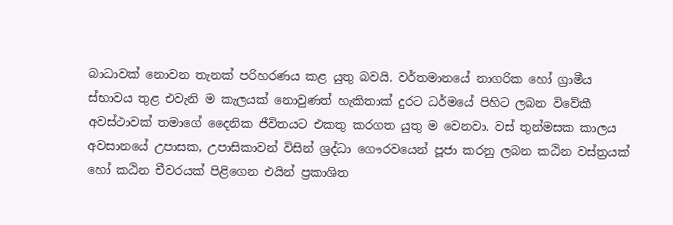බාධාවක් නොවන තැනක් පරිහරණය කළ යුතු බවයි. වර්තමානයේ නාගරික හෝ ග්‍රාමීය ස්භාවය තුළ එවැනි ම කැලයක් නොවුණත් හැකිතාක් දුරට ධර්මයේ පිහිට ලබන විවේකී අවස්ථාවක් තමාගේ දෛනික ජීවිතයට එකතු කරගත යුතු ම වෙනවා. වස් තුන්මසක කාලය අවසානයේ උපාසක, උපාසිකාවන් විසින් ශ්‍රද්ධා ගෞරවයෙන් පූජා කරනු ලබන කඨින වස්ත්‍රයක් හෝ කඨින චීවරයක් පිළිගෙන එයින් ප්‍රකාශිත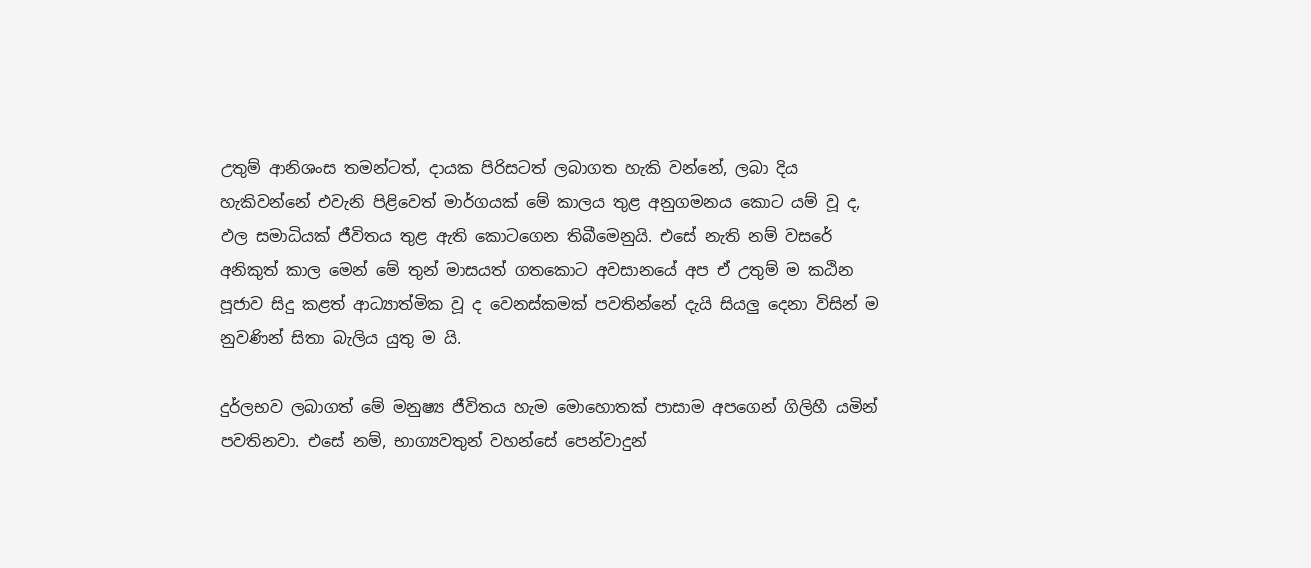උතුම් ආනිශංස තමන්ටත්, දායක පිරිසටත් ලබාගත හැකි වන්නේ, ලබා දිය හැකිවන්නේ එවැනි පිළිවෙත් මාර්ගයක් මේ කාලය තුළ අනුගමනය කොට යම් වූ ද, ඵල සමාධියක් ජීවිතය තුළ ඇති කොටගෙන තිබීමෙනුයි. එසේ නැති නම් වසරේ අනිකුත් කාල මෙන් මේ තුන් මාසයත් ගතකොට අවසානයේ අප ඒ උතුම් ම කඨින පූජාව සිදු කළත් ආධ්‍යාත්මික වූ ද වෙනස්කමක් පවතින්නේ දැයි සියලු දෙනා විසින් ම නුවණින් සිතා බැලිය යුතු ම යි.

දුර්ලභව ලබාගත් මේ මනුෂ්‍ය ජීවිතය හැම මොහොතක් පාසාම අපගෙන් ගිලිහී යමින් පවතිනවා. එසේ නම්, භාග්‍යවතුන් වහන්සේ පෙන්වාදුන්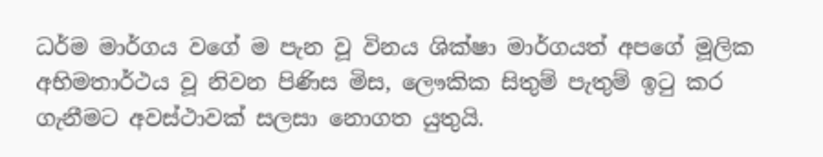ධර්ම මාර්ගය වගේ ම පැන වූ විනය ශික්ෂා මාර්ගයත් අපගේ මූලික අභිමතාර්ථය වූ නිවන පිණිස මිස, ලෞකික සිතුම් පැතුම් ඉටු කර ගැනීමට අවස්ථාවක් සලසා නොගත යුතුයි.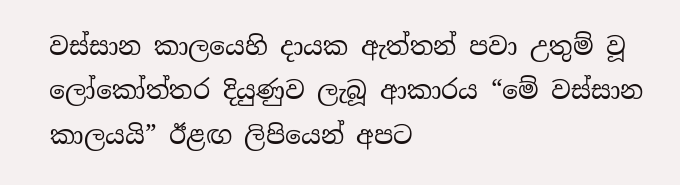වස්සාන කාලයෙහි දායක ඇත්තන් පවා උතුම් වූ ලෝකෝත්තර දියුණුව ලැබූ ආකාරය “මේ වස්සාන කාලයයි” ඊළඟ ලිපියෙන් අපට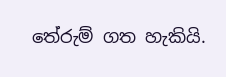තේරුම් ගත හැකියි.